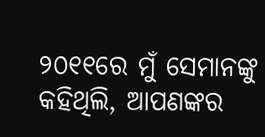୨୦୧୧ରେ ମୁଁ ସେମାନଙ୍କୁ କହିଥିଲି, ଆପଣଙ୍କର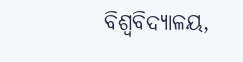ବିଶ୍ୱବିଦ୍ୟାଳୟ,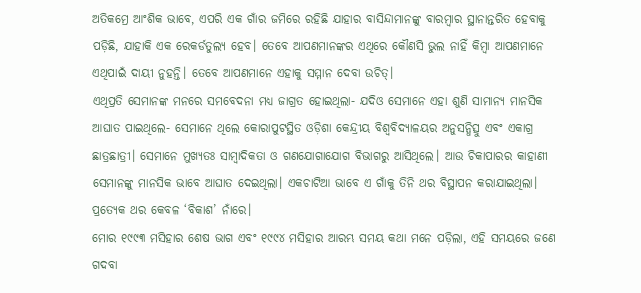ଅତିକମ୍ରେ ଆଂଶିକ ଭାବେ, ଏପରି ଏକ ଗାଁର ଜମିରେ ରହିଛି ଯାହାର ବାସିନ୍ଦାମାନଙ୍କୁ ବାରମ୍ବାର ସ୍ଥାନାନ୍ତରିତ ହେବାକୁ ପଡ଼ିଛି, ଯାହାକି ଏକ ରେକର୍ଡତୁଲ୍ୟ ହେବ। ତେବେ ଆପଣମାନଙ୍କର ଏଥିରେ କୌଣସି ଭୁଲ ନାହିଁ କିମ୍ବା ଆପଣମାନେ ଏଥିପାଇଁ ଦାୟୀ ନୁହନ୍ତି। ତେବେ ଆପଣମାନେ ଏହାକୁ ସମ୍ମାନ ଦେବା ଉଚିତ୍।
ଏଥିପ୍ରତି ସେମାନଙ୍କ ମନରେ ସମବେଦନା ମଧ୍ୟ ଜାଗ୍ରତ ହୋଇଥିଲା- ଯଦିଓ ସେମାନେ ଏହା ଶୁଣି ସାମାନ୍ୟ ମାନସିକ ଆଘାତ ପାଇଥିଲେ- ସେମାନେ ଥିଲେ କୋରାପୁଟସ୍ଥିତ ଓଡ଼ିଶା କେନ୍ଦ୍ରୀୟ ବିଶ୍ୱବିଦ୍ୟାଳୟର ଅନୁସନ୍ଧିତ୍ସୁ ଏବଂ ଏକାଗ୍ର ଛାତ୍ରଛାତ୍ରୀ। ସେମାନେ ମୁଖ୍ୟତଃ ସାମ୍ବାଦିକତା ଓ ଗଣଯୋଗାଯୋଗ ବିଭାଗରୁ ଆସିଥିଲେ। ଆଉ ଚିକାପାରର କାହାଣୀ ସେମାନଙ୍କୁ ମାନସିକ ଭାବେ ଆଘାତ ଦେଇଥିଲା। ଏକଚାଟିଆ ଭାବେ ଏ ଗାଁକୁ ତିନି ଥର ବିସ୍ଥାପନ କରାଯାଇଥିଲା। ପ୍ରତ୍ୟେକ ଥର କେବଳ ‘ବିକାଶ’ ନାଁରେ।
ମୋର ୧୯୯୩ ମସିହାର ଶେଷ ଭାଗ ଏବଂ ୧୯୯୪ ମସିହାର ଆରମ୍ଭ ସମୟ କଥା ମନେ ପଡ଼ିଲା, ଏହି ସମୟରେ ଜଣେ ଗଦବା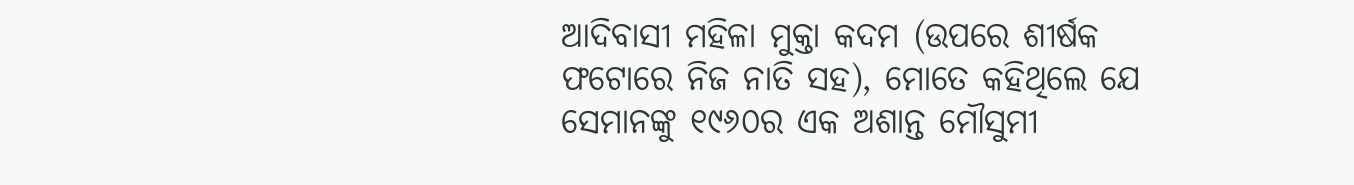ଆଦିବାସୀ ମହିଳା ମୁକ୍ତା କଦମ (ଉପରେ ଶୀର୍ଷକ ଫଟୋରେ ନିଜ ନାତି ସହ), ମୋତେ କହିଥିଲେ ଯେ ସେମାନଙ୍କୁ ୧୯୬୦ର ଏକ ଅଶାନ୍ତ ମୌସୁମୀ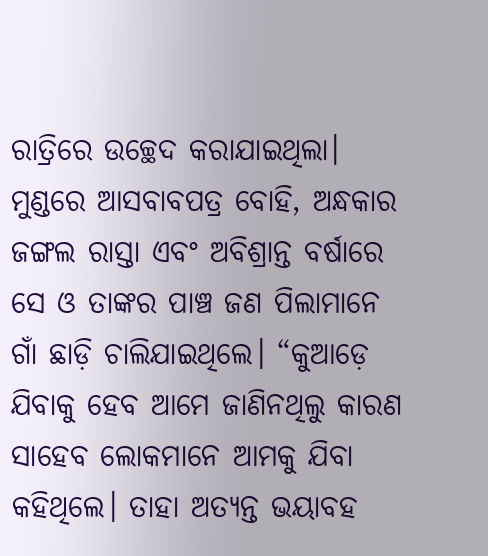ରାତ୍ରିରେ ଉଚ୍ଛେଦ କରାଯାଇଥିଲା। ମୁଣ୍ଡରେ ଆସବାବପତ୍ର ବୋହି, ଅନ୍ଧକାର ଜଙ୍ଗଲ ରାସ୍ତା ଏବଂ ଅବିଶ୍ରାନ୍ତ ବର୍ଷାରେ ସେ ଓ ତାଙ୍କର ପାଞ୍ଚ ଜଣ ପିଲାମାନେ ଗାଁ ଛାଡ଼ି ଚାଲିଯାଇଥିଲେ। “କୁଆଡ଼େ ଯିବାକୁ ହେବ ଆମେ ଜାଣିନଥିଲୁ କାରଣ ସାହେବ ଲୋକମାନେ ଆମକୁ ଯିବା କହିଥିଲେ। ତାହା ଅତ୍ୟନ୍ତ ଭୟାବହ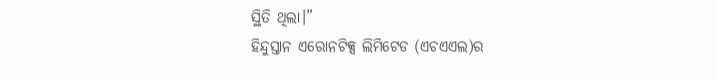ସ୍ଥିତି ଥିଲା।”
ହିନ୍ଦୁସ୍ତାନ ଏରୋନଟିକ୍ସ ଲିମିଟେଡ (ଏଚଏଏଲ)ର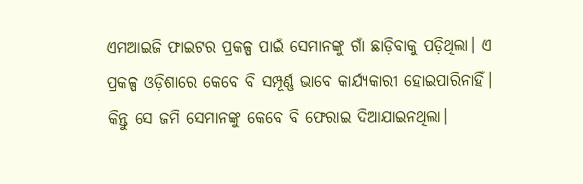ଏମଆଇଜି ଫାଇଟର ପ୍ରକଳ୍ପ ପାଇଁ ସେମାନଙ୍କୁ ଗାଁ ଛାଡ଼ିବାକୁ ପଡ଼ିଥିଲା। ଏ ପ୍ରକଳ୍ପ ଓଡ଼ିଶାରେ କେବେ ବି ସମ୍ପୂର୍ଣ୍ଣ ଭାବେ କାର୍ଯ୍ୟକାରୀ ହୋଇପାରିନାହିଁ। କିନ୍ତୁ ସେ ଜମି ସେମାନଙ୍କୁ କେବେ ବି ଫେରାଇ ଦିଆଯାଇନଥିଲା।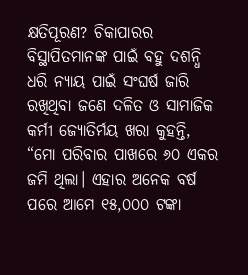କ୍ଷତିପୂରଣ? ଚିକାପାରର ବିସ୍ଥାପିତମାନଙ୍କ ପାଇଁ ବହୁ ଦଶନ୍ଧି ଧରି ନ୍ୟାୟ ପାଇଁ ସଂଘର୍ଷ ଜାରି ରଖିଥିବା ଜଣେ ଦଳିତ ଓ ସାମାଜିକ କର୍ମୀ ଜ୍ୟୋତିର୍ମୟ ଖରା କୁହନ୍ତି, “ମୋ ପରିବାର ପାଖରେ ୬୦ ଏକର ଜମି ଥିଲା। ଏହାର ଅନେକ ବର୍ଷ ପରେ ଆମେ ୧୫,୦୦୦ ଟଙ୍କା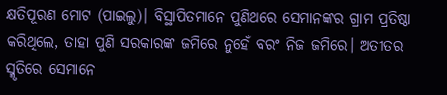କ୍ଷତିପୂରଣ ମୋଟ (ପାଇଲୁ)। ବିସ୍ଥାପିତମାନେ ପୁଣିଥରେ ସେମାନଙ୍କର ଗ୍ରାମ ପ୍ରତିଷ୍ଠା କରିଥିଲେ, ତାହା ପୁଣି ସରକାରଙ୍କ ଜମିରେ ନୁହେଁ ବରଂ ନିଜ ଜମିରେ। ଅତୀତର ସ୍ମୃତିରେ ସେମାନେ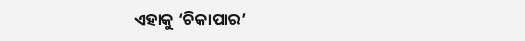ଏହାକୁ ‘ଚିକାପାର’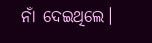ନାଁ ଦେଇଥିଲେ।